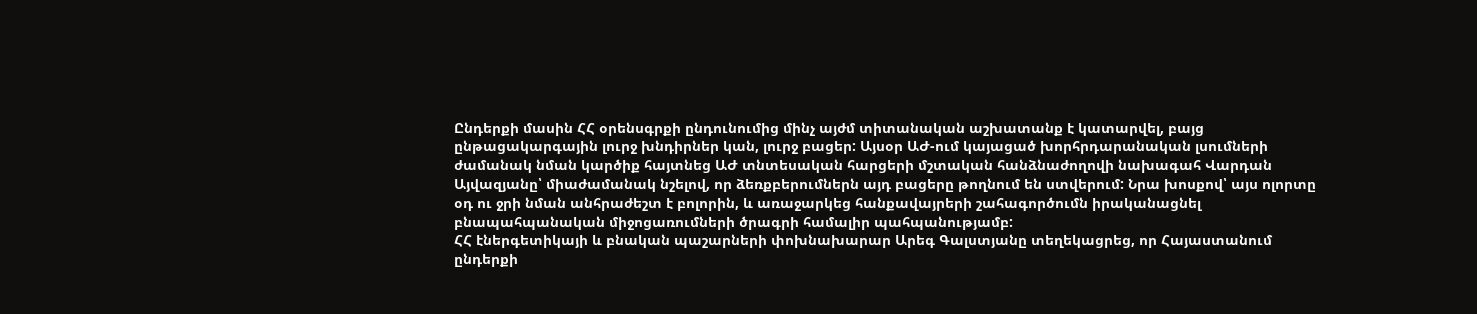Ընդերքի մասին ՀՀ օրենսգրքի ընդունումից մինչ այժմ տիտանական աշխատանք է կատարվել, բայց ընթացակարգային լուրջ խնդիրներ կան, լուրջ բացեր: Այսօր ԱԺ-ում կայացած խորհրդարանական լսումների ժամանակ նման կարծիք հայտնեց ԱԺ տնտեսական հարցերի մշտական հանձնաժողովի նախագահ Վարդան Այվազյանը՝ միաժամանակ նշելով, որ ձեռքբերումներն այդ բացերը թողնում են ստվերում: Նրա խոսքով՝ այս ոլորտը օդ ու ջրի նման անհրաժեշտ է բոլորին, և առաջարկեց հանքավայրերի շահագործումն իրականացնել բնապահպանական միջոցառումների ծրագրի համալիր պահպանությամբ:
ՀՀ էներգետիկայի և բնական պաշարների փոխնախարար Արեգ Գալստյանը տեղեկացրեց, որ Հայաստանում ընդերքի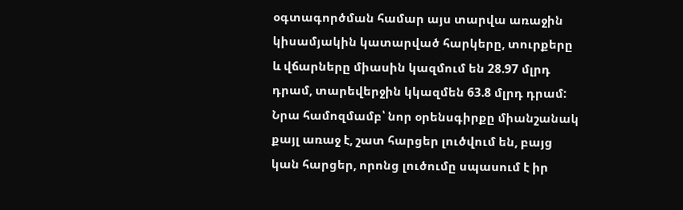օգտագործման համար այս տարվա առաջին կիսամյակին կատարված հարկերը, տուրքերը և վճարները միասին կազմում են 28.97 մլրդ դրամ, տարեվերջին կկազմեն 63.8 մլրդ դրամ: Նրա համոզմամբ՝ նոր օրենսգիրքը միանշանակ քայլ առաջ է, շատ հարցեր լուծվում են, բայց կան հարցեր, որոնց լուծումը սպասում է իր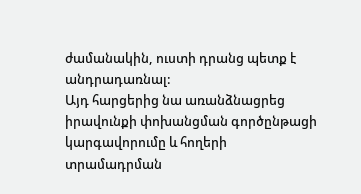ժամանակին, ուստի դրանց պետք է անդրադառնալ:
Այդ հարցերից նա առանձնացրեց իրավունքի փոխանցման գործընթացի կարգավորումը և հողերի տրամադրման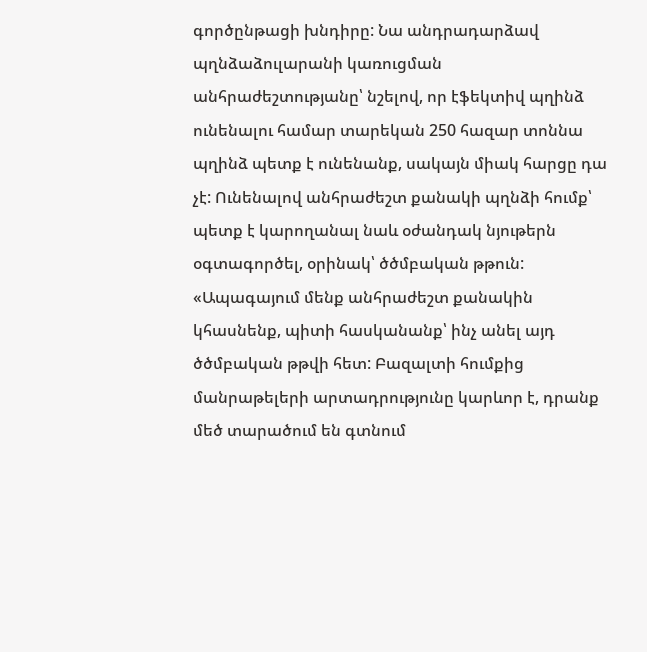գործընթացի խնդիրը: Նա անդրադարձավ պղնձաձուլարանի կառուցման անհրաժեշտությանը՝ նշելով, որ էֆեկտիվ պղինձ ունենալու համար տարեկան 250 հազար տոննա պղինձ պետք է ունենանք, սակայն միակ հարցը դա չէ: Ունենալով անհրաժեշտ քանակի պղնձի հումք՝ պետք է կարողանալ նաև օժանդակ նյութերն օգտագործել, օրինակ՝ ծծմբական թթուն:
«Ապագայում մենք անհրաժեշտ քանակին կհասնենք, պիտի հասկանանք՝ ինչ անել այդ ծծմբական թթվի հետ: Բազալտի հումքից մանրաթելերի արտադրությունը կարևոր է, դրանք մեծ տարածում են գտնում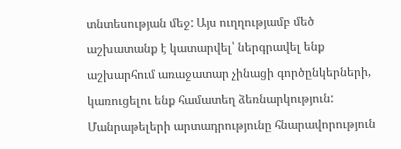տնտեսության մեջ: Այս ուղղությամբ մեծ աշխատանք է կատարվել՝ ներգրավել ենք աշխարհում առաջատար չինացի գործընկերների, կառուցելու ենք համատեղ ձեռնարկություն: Մանրաթելերի արտադրությունը հնարավորություն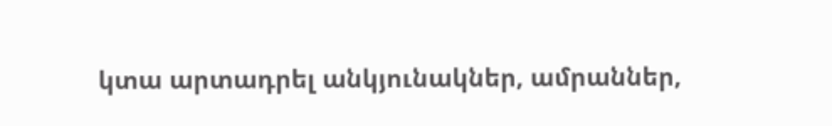կտա արտադրել անկյունակներ, ամրաններ,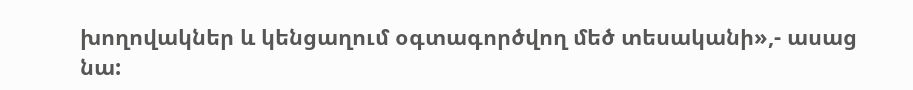խողովակներ և կենցաղում օգտագործվող մեծ տեսականի»,- ասաց նա: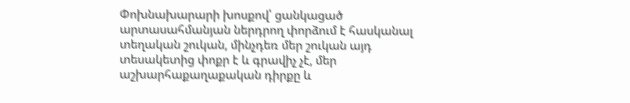Փոխնախարարի խոսքով՝ ցանկացած արտասահմանյան ներդրող փորձում է հասկանալ տեղական շուկան, մինչդեռ մեր շուկան այդ տեսակետից փոքր է և գրավիչ չէ, մեր աշխարհաքաղաքական դիրքը և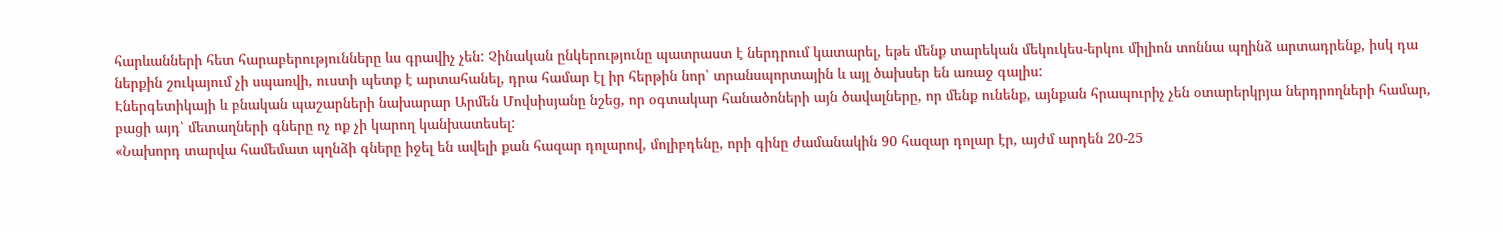հարևանների հետ հարաբերությունները ևս գրավիչ չեն: Չինական ընկերությունը պատրաստ է ներդրում կատարել, եթե մենք տարեկան մեկուկես-երկու միլիոն տոննա պղինձ արտադրենք, իսկ դա ներքին շուկայում չի սպառվի, ուստի պետք է արտահանել, դրա համար էլ իր հերթին նոր՝ տրանսպորտային և այլ ծախսեր են առաջ գալիս:
Էներգետիկայի և բնական պաշարների նախարար Արմեն Մովսիսյանը նշեց, որ օգտակար հանածոների այն ծավալները, որ մենք ունենք, այնքան հրապուրիչ չեն օտարերկրյա ներդրողների համար, բացի այդ՝ մետաղների գները ոչ ոք չի կարող կանխատեսել:
«Նախորդ տարվա համեմատ պղնձի գները իջել են ավելի քան հազար դոլարով, մոլիբդենը, որի գինը ժամանակին 90 հազար դոլար էր, այժմ արդեն 20-25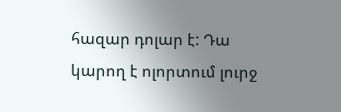հազար դոլար է: Դա կարող է ոլորտում լուրջ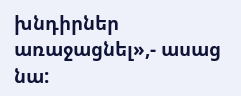խնդիրներ առաջացնել»,- ասաց նա: